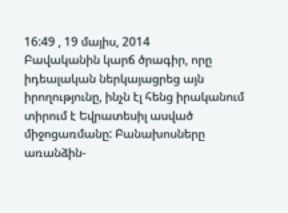16:49 , 19 մայիս, 2014
Բավականին կարճ ծրագիր, որը իդեալական ներկայացրեց այն իրողությունը, ինչն էլ հենց իրականում տիրում է Եվրատեսիլ ասված միջոցառմանը: Բանախոսները առանձին-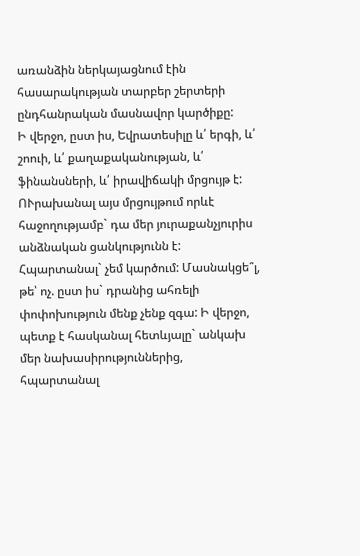առանձին ներկայացնում էին հասարակության տարբեր շերտերի ընդհանրական մասնավոր կարծիքը:
Ի վերջո, ըստ իս, Եվրատեսիլը և՛ երգի, և՛ շոուի, և՛ քաղաքականության, և՛ ֆինանսների, և՛ իրավիճակի մրցույթ է: ՈՒրախանալ այս մրցույթում որևէ հաջողությամբ` դա մեր յուրաքանչյուրիս անձնական ցանկությունն է: Հպարտանալ` չեմ կարծում: Մասնակցե՞լ, թե՝ ոչ. ըստ իս` դրանից ահռելի փոփոխություն մենք չենք զգա: Ի վերջո, պետք է հասկանալ հետևյալը` անկախ մեր նախասիրություններից, հպարտանալ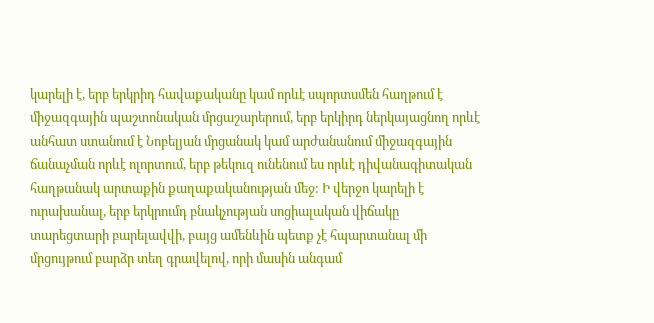կարելի է, երբ երկրիդ հավաքականը կամ որևէ սպորտսմեն հաղթում է միջազգային պաշտոնական մրցաշարերում, երբ երկիրդ ներկայացնող որևէ անհատ ստանում է Նոբելյան մրցանակ կամ արժանանում միջազգային ճանաչման որևէ ոլորտում, երբ թեկուզ ունենում ես որևէ դիվանագիտական հաղթանակ արտաքին քաղաքականության մեջ: Ի վերջո կարելի է ուրախանալ, երբ երկրումդ բնակչության սոցիալական վիճակը տարեցտարի բարելավվի, բայց ամենևին պետք չէ հպարտանալ մի մրցույթում բարձր տեղ գրավելով, որի մասին անգամ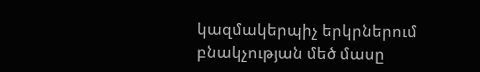կազմակերպիչ երկրներում բնակչության մեծ մասը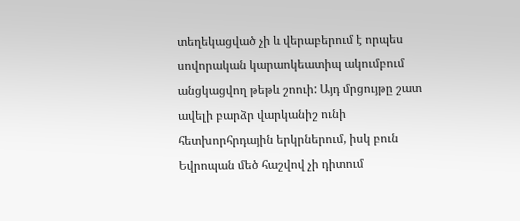տեղեկացված չի և վերաբերում է որպես սովորական կարաոկեատիպ ակումբում անցկացվող թեթև շոուի: Այդ մրցույթը շատ ավելի բարձր վարկանիշ ունի հետխորհրդային երկրներում, իսկ բուն Եվրոպան մեծ հաշվով չի դիտում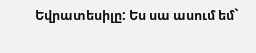Եվրատեսիլը: Ես սա ասում եմ`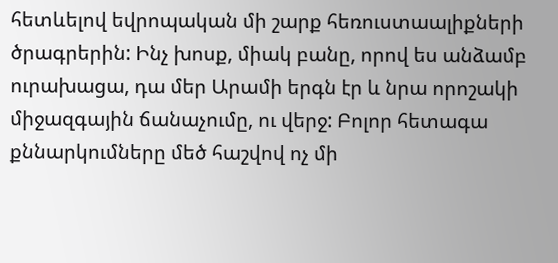հետևելով եվրոպական մի շարք հեռուստաալիքների ծրագրերին: Ինչ խոսք, միակ բանը, որով ես անձամբ ուրախացա, դա մեր Արամի երգն էր և նրա որոշակի միջազգային ճանաչումը, ու վերջ: Բոլոր հետագա քննարկումները մեծ հաշվով ոչ մի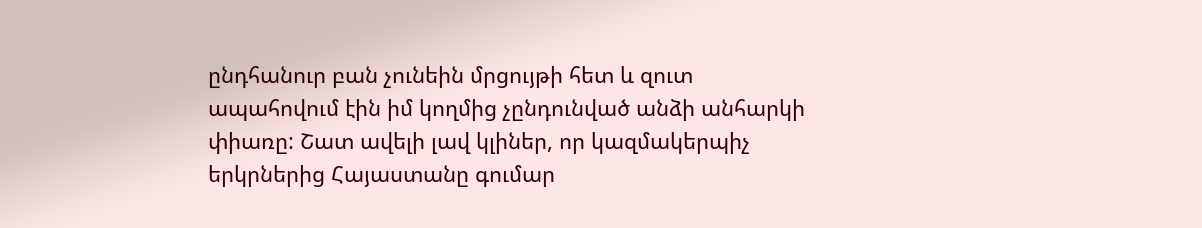ընդհանուր բան չունեին մրցույթի հետ և զուտ ապահովում էին իմ կողմից չընդունված անձի անհարկի փիառը: Շատ ավելի լավ կլիներ, որ կազմակերպիչ երկրներից Հայաստանը գումար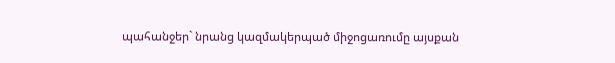պահանջեր` նրանց կազմակերպած միջոցառումը այսքան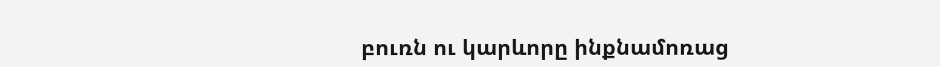բուռն ու կարևորը ինքնամոռաց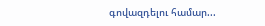գովազդելու համար...